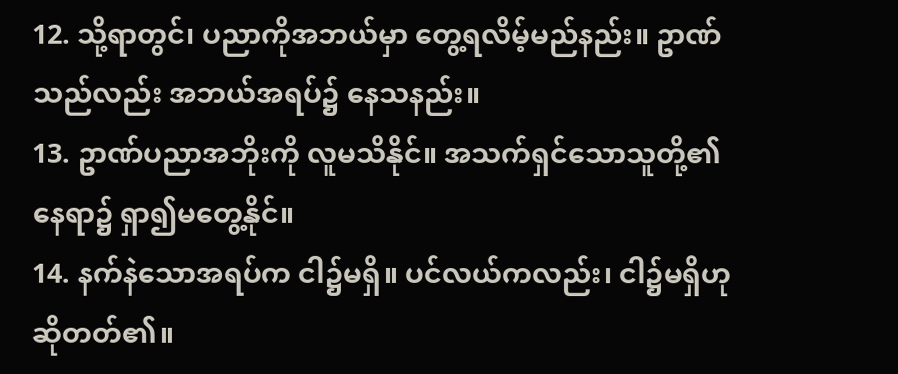12. သို့ရာတွင်၊ ပညာကိုအဘယ်မှာ တွေ့ရလိမ့်မည်နည်း။ ဥာဏ်သည်လည်း အဘယ်အရပ်၌ နေသနည်း။
13. ဥာဏ်ပညာအဘိုးကို လူမသိနိုင်။ အသက်ရှင်သောသူတို့၏ နေရာ၌ ရှာ၍မတွေ့နိုင်။
14. နက်နဲသောအရပ်က ငါ၌မရှိ။ ပင်လယ်ကလည်း၊ ငါ၌မရှိဟု ဆိုတတ်၏။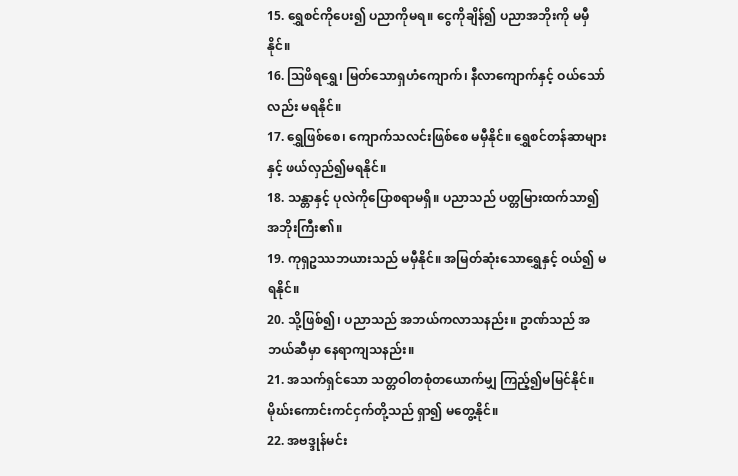15. ရွှေစင်ကိုပေး၍ ပညာကိုမရ။ ငွေကိုချိန်၍ ပညာအဘိုးကို မမှီနိုင်။
16. ဩဖိရရွှေ၊ မြတ်သောရှဟံကျောက်၊ နီလာကျောက်နှင့် ဝယ်သော်လည်း မရနိုင်။
17. ရွှေဖြစ်စေ၊ ကျောက်သလင်းဖြစ်စေ မမှီနိုင်။ ရွှေစင်တန်ဆာများနှင့် ဖယ်လှည်၍မရနိုင်။
18. သန္တာနှင့် ပုလဲကိုပြောစရာမရှိ။ ပညာသည် ပတ္တမြားထက်သာ၍ အဘိုးကြီး၏။
19. ကုရှဥဿဘယားသည် မမှီနိုင်။ အမြတ်ဆုံးသောရွှေနှင့် ဝယ်၍ မရနိုင်။
20. သို့ဖြစ်၍၊ ပညာသည် အဘယ်ကလာသနည်း။ ဥာဏ်သည် အဘယ်ဆီမှာ နေရာကျသနည်း။
21. အသက်ရှင်သော သတ္တဝါတစုံတယောက်မျှ ကြည့်၍မမြင်နိုင်။ မိုဃ်းကောင်းကင်ငှက်တို့သည် ရှာ၍ မတွေ့နိုင်။
22. အဗဒ္ဒုန်မင်း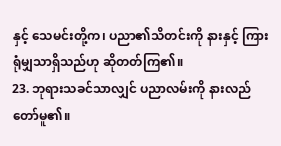နှင့် သေမင်းတို့က၊ ပညာ၏သိတင်းကို နားနှင့် ကြားရုံမျှသာရှိသည်ဟု ဆိုတတ်ကြ၏။
23. ဘုရားသခင်သာလျှင် ပညာလမ်းကို နားလည်တော်မူ၏။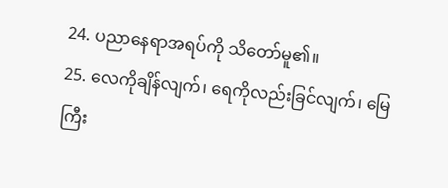24. ပညာနေရာအရပ်ကို သိတော်မူ၏။
25. လေကိုချိန်လျက်၊ ရေကိုလည်းခြင်လျက်၊ မြေကြီး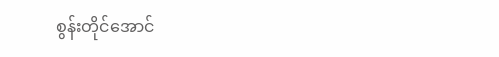စွန်းတိုင်အောင်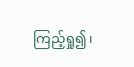ကြည့်ရှု၍၊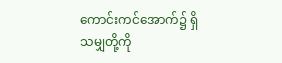ကောင်းကင်အောက်၌ ရှိသမျှတို့ကို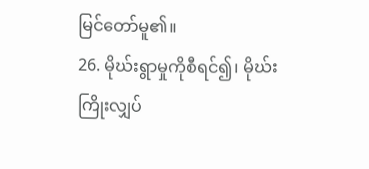မြင်တော်မူ၏။
26. မိုဃ်းရွာမှုကိုစီရင်၍၊ မိုဃ်းကြိုးလျှပ်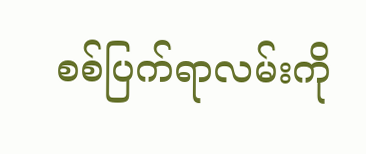စစ်ပြက်ရာလမ်းကို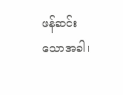ဖန်ဆင်းသောအခါ၊